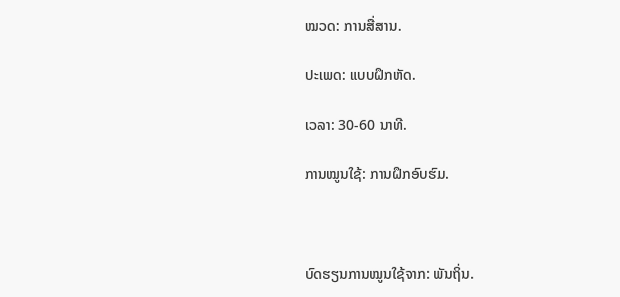ໝວດ: ການສື່ສານ.

ປະເພດ: ແບບຝຶກຫັດ.

ເວລາ: 30-60 ນາທີ.

ການໝູນໃຊ້: ການຝຶກອົບຮົມ.



ບົດຮຽນການໝູນໃຊ້ຈາກ: ພັນຖິ່ນ.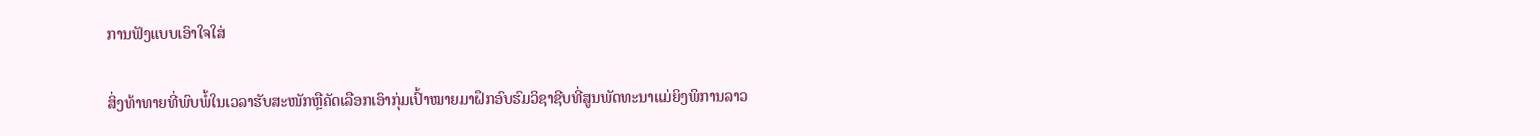ການຟັງແບບເອົາໃຈໃສ່

ສິ່ງທ້າທາຍທີ່ພົບພໍ້ໃນເວລາຮັບສະໜັກຫຼືຄັດເລືອກເອົາກຸ່ມເປົ້າໝາຍມາຝຶກອົບຮົມວິຊາຊີບທີ່ສູນພັດທະນາແມ່ຍິງພິການລາວ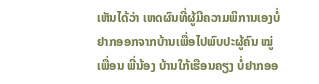ເຫັນໄດ້ວ່າ ເຫດຜົນທີ່ຜູ້ມີຄວາມພິການເອງບໍ່ຢາກອອກຈາກບ້ານເພື່ອໄປພົບປະຜູ້ຄົນ ໝູ່ເພື່ອນ ພີ່ນ້ອງ ບ້ານໃກ້ເຮືອນຄຽງ ບໍ່ຢາກອອ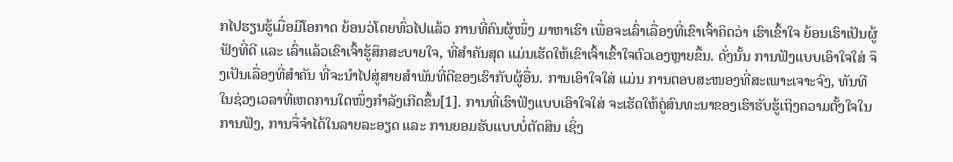ກໄປຮຽນຮູ້ເມື່ອມີໂອກາດ ຍ້ອນວ່ໂດຍທົ່ວໄປແລ້ວ ການທີ່ຄົນຜູ້ໜຶ່ງ ມາຫາເຮົາ ເພື່ອຈະເລົ່າເລື່ອງທີ່ເຂົາເຈົ້າຄິດວ່າ ເຮົາເຂົ້າໃຈ ຍ້ອນເຮົາເປັນຜູ້ຟັງທີ່ດີ ແລະ ເລົ່າແລ້ວເຂົາເຈົ້າຮູ້ສຶກສະບາຍໃຈ, ທີ່ສຳຄັນສຸດ ແມ່ນເຮັດໃຫ້ເຂົາເຈົ້າເຂົ້າໃຈຕົວເອງຫຼາຍຂຶ້ນ. ດັ່ງນັ້ນ ການຟັງແບບເອົາໃຈໃສ່ ຈຶງເປັນເລື່ອງທີ່ສຳຄັນ ທີ່ຈະນຳໄປສູ່ສາຍສຳພັນທີ່ດີຂອງເຮົາກັບຜູ້ອື່ນ. ການເອົາໃຈໃສ່ ແມ່ນ ການຕອບສະໜອງທີ່ສະເພາະເຈາະຈົງ, ທັນທີ ໃນຊ່ວງເວລາທີ່ເຫດການໃດໜຶ່ງກຳລັງເກີດຂຶ້ນ[1]. ການທີ່ເຮົາຟັງແບບເອົາໃຈໃສ່ ຈະເຮັດໃຫ້ຄູ່ສົນທະນາຂອງເຮົາຮັບຮູ້ເຖິງຄວາມຕັ້ງໃຈໃນການຟັງ, ການຈື່ຈຳໄດ້ໃນລາຍລະອຽດ ແລະ ການຍອມຮັບແບບບໍ່ຕັດສິນ ເຊິ່ງ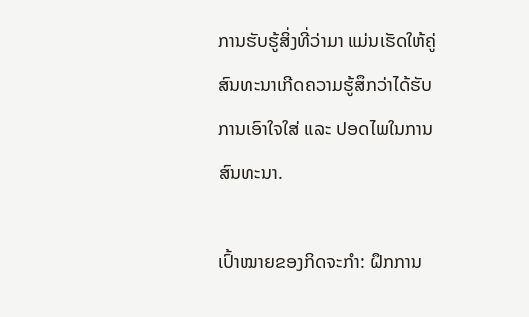ການຮັບຮູ້ສິ່ງທີ່ວ່າມາ ແມ່ນເຮັດໃຫ້ຄູ່ສົນທະນາເກີດຄວາມຮູ້ສຶກວ່າໄດ້ຮັບການເອົາໃຈໃສ່ ແລະ ປອດໄພໃນການສົນທະນາ.

ເປົ້າໝາຍຂອງກິດຈະກຳ: ຝຶກການ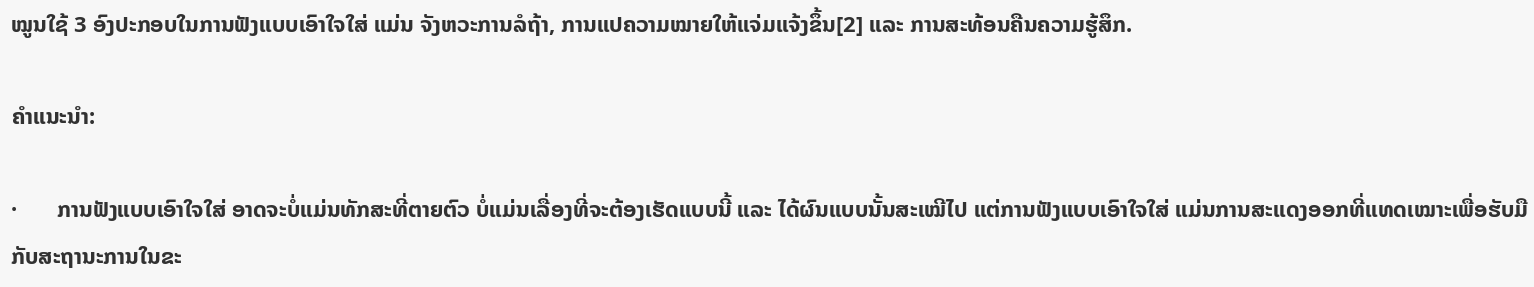ໝູນໃຊ້ 3 ອົງປະກອບໃນການຟັງແບບເອົາໃຈໃສ່ ແມ່ນ ຈັງຫວະການລໍຖ້າ, ການແປຄວາມໝາຍໃຫ້ແຈ່ມແຈ້ງຂຶ້ນ[2] ແລະ ການສະທ້ອນຄືນຄວາມຮູ້ສຶກ.

ຄຳແນະນຳ:

·       ການຟັງແບບເອົາໃຈໃສ່ ອາດຈະບໍ່ແມ່ນທັກສະທີ່ຕາຍຕົວ ບໍ່ແມ່ນເລື່ອງທີ່ຈະຕ້ອງເຮັດແບບນີ້ ແລະ ໄດ້ຜົນແບບນັ້ນສະເໝີໄປ ແຕ່ການຟັງແບບເອົາໃຈໃສ່ ແມ່ນການສະແດງອອກທີ່ແທດເໝາະເພື່ອຮັບມືກັບສະຖານະການໃນຂະ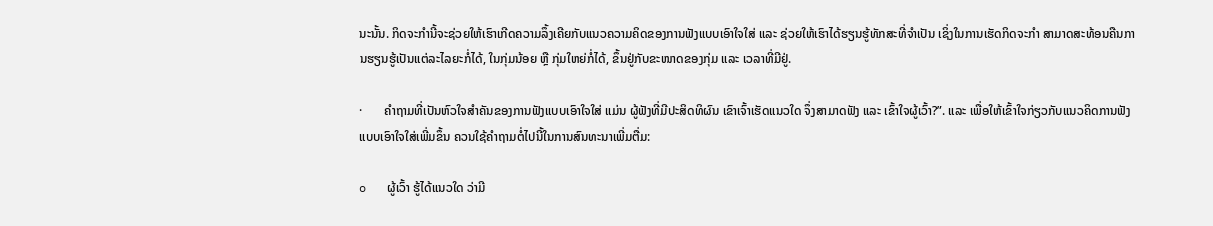ນະນັ້ນ. ກິດຈະກຳນີ້ຈະຊ່ວຍໃຫ້ເຮົາເກີດຄວາມລຶ້ງເຄີຍກັບແນວຄວາມຄິດຂອງການຟັງແບບເອົາໃຈໃສ່ ແລະ ຊ່ວຍໃຫ້ເຮົາໄດ້ຮຽນຮູ້ທັກສະທີ່ຈຳເປັນ ເຊິ່ງໃນການເຮັດກິດຈະກຳ ສາມາດສະທ້ອນຄືນການຮຽນຮູ້ເປັນແຕ່ລະໄລຍະກໍ່ໄດ້, ໃນກຸ່ມນ້ອຍ ຫຼື ກຸ່ມໃຫຍ່ກໍ່ໄດ້, ຂຶ້ນຢູ່ກັບຂະໜາດຂອງກຸ່ມ ແລະ ເວລາທີ່ມີຢູ່.

·       ຄຳຖາມທີ່ເປັນຫົວໃຈສຳຄັນຂອງການຟັງແບບເອົາໃຈໃສ່ ແມ່ນ ຜູ້ຟັງທີ່ມີປະສິດທິຜົນ ເຂົາເຈົ້າເຮັດແນວໃດ ຈຶ່ງສາມາດຟັງ ແລະ ເຂົ້າໃຈຜູ້ເວົ້າ?”. ແລະ ເພື່ອໃຫ້ເຂົ້າໃຈກ່ຽວກັບແນວຄິດການຟັງແບບເອົາໃຈໃສ່ເພີ່ມຂຶ້ນ ຄວນໃຊ້ຄຳຖາມຕໍ່ໄປນີ້ໃນການສົນທະນາເພີ່ມຕື່ມ:

o   ຜູ້ເວົ້າ ຮູ້ໄດ້ແນວໃດ ວ່າມີ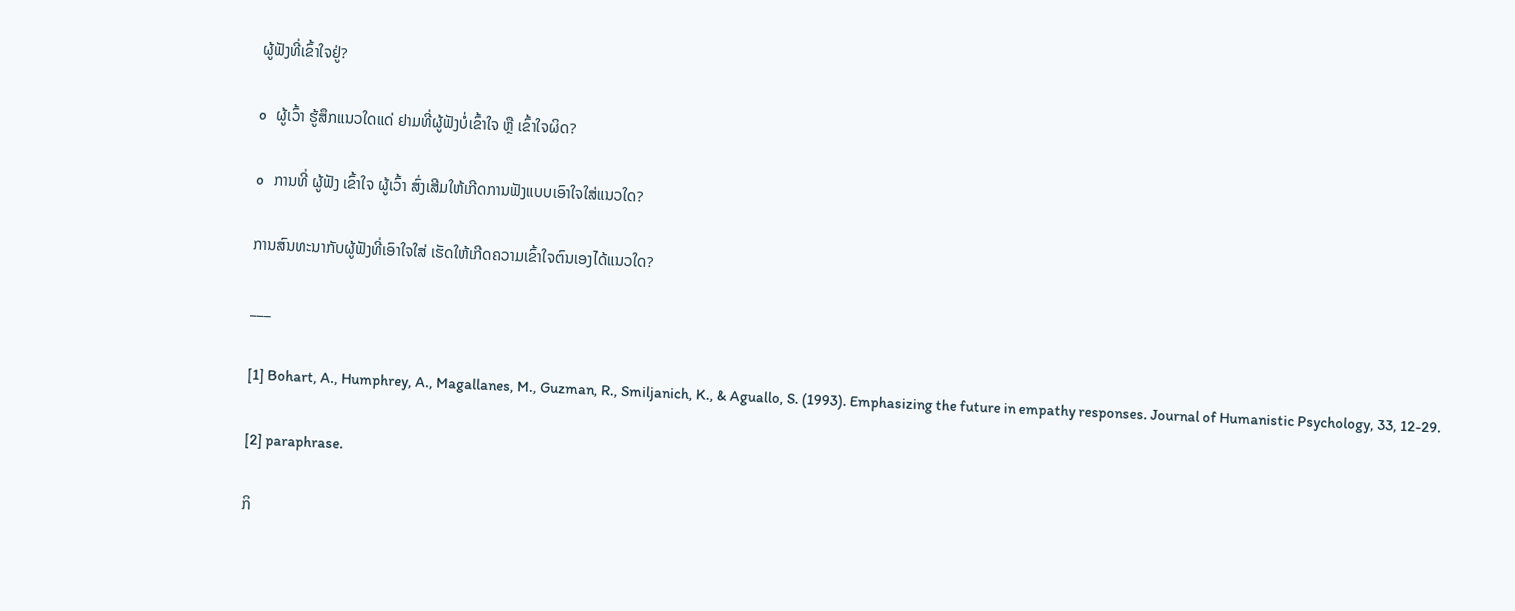ຜູ້ຟັງທີ່ເຂົ້າໃຈຢູ່?

o   ຜູ້ເວົ້າ ຮູ້ສຶກແນວໃດແດ່ ຢາມທີ່ຜູ້ຟັງບໍ່ເຂົ້າໃຈ ຫຼື ເຂົ້າໃຈຜິດ?

o   ການທີ່ ຜູ້ຟັງ ເຂົ້າໃຈ ຜູ້ເວົ້າ ສົ່ງເສີມໃຫ້ເກີດການຟັງແບບເອົາໃຈໃສ່ແນວໃດ?

ການສົນທະນາກັບຜູ້ຟັງທີ່ເອົາໃຈໃສ່ ເຮັດໃຫ້ເກີດຄວາມເຂົ້າໃຈຕົນເອງໄດ້ແນວໃດ?

___

[1] Bohart, A., Humphrey, A., Magallanes, M., Guzman, R., Smiljanich, K., & Aguallo, S. (1993). Emphasizing the future in empathy responses. Journal of Humanistic Psychology, 33, 12-29.

[2] paraphrase.

ກິ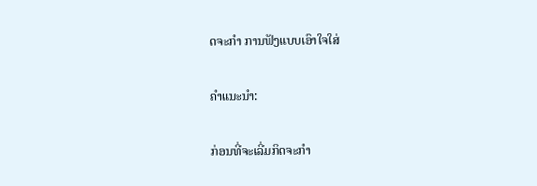ດຈະກຳ ການຟັງແບບເອົາໃຈໃສ່

ຄຳແນະນຳ:

ກ່ອນທີ່ຈະເລີ່ມກິດຈະກຳ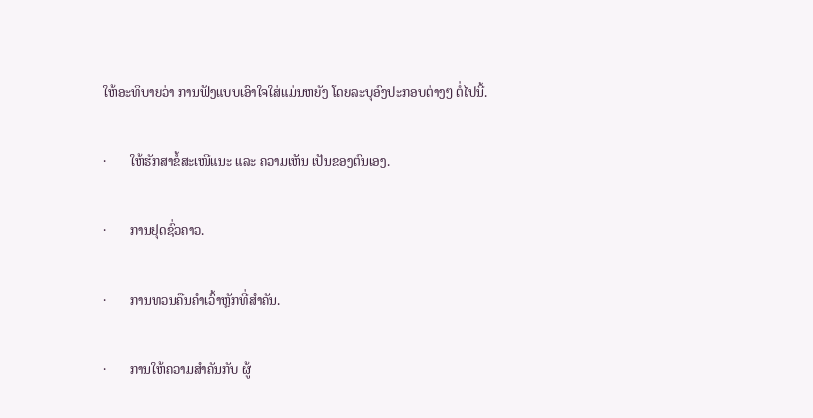ໃຫ້ອະທິບາຍວ່າ ການຟັງແບບເອົາໃຈໃສ່ແມ່ນຫຍັງ ໂດຍລະບຸອົງປະກອບຕ່າງໆ ຕໍ່ໄປນີ້.

·       ໃຫ້ຮັກສາຂໍ້ສະເໜີແນະ ແລະ ຄວາມເຫັນ ເປັນຂອງຕົນເອງ.

·       ການຢຸດຊົ່ວຄາວ.

·       ການທວນຄືນຄຳເວົ້າຫຼັກທີ່ສຳຄັນ.

·       ການໃຫ້ຄວາມສຳຄັນກັບ ຜູ້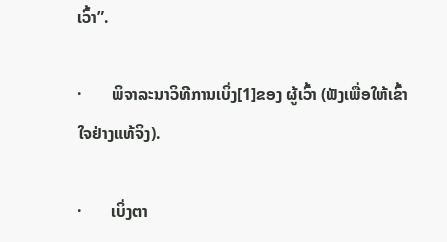ເວົ້າ”.

·       ພິຈາລະນາວິທີການເບິ່ງ[1]ຂອງ ຜູ້ເວົ້າ (ຟັງເພື່ອໃຫ້ເຂົ້າໃຈຢ່າງແທ້ຈິງ).

·       ເບິ່ງຕາ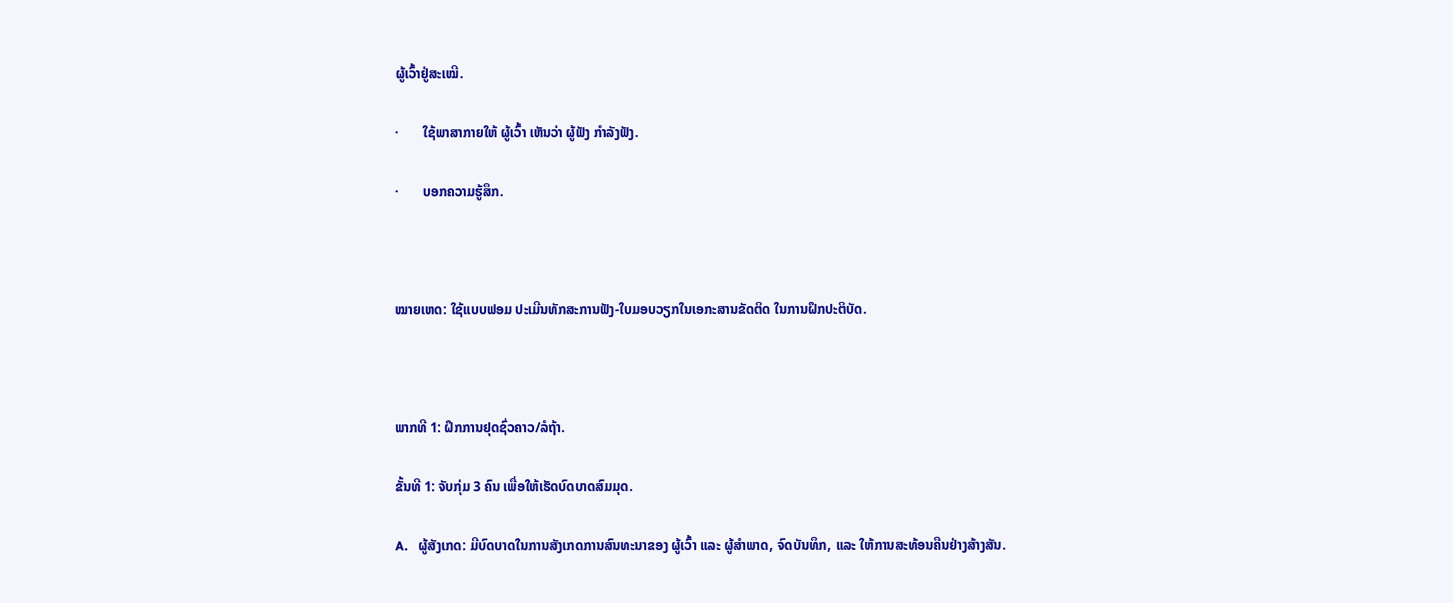ຜູ້ເວົ້າຢູ່ສະເໝີ.

·       ໃຊ້ພາສາກາຍໃຫ້ ຜູ້ເວົ້າ ເຫັນວ່າ ຜູ້ຟັງ ກຳລັງຟັງ.

·       ບອກຄວາມຮູ້ສຶກ.



ໝາຍເຫດ: ໃຊ້ແບບຟອມ ປະເມີນທັກສະການຟັງ-ໃບມອບວຽກໃນເອກະສານຂັດຕິດ ໃນການຝຶກປະຕິບັດ.



ພາກທີ 1: ຝຶກການຢຸດຊົ່ວຄາວ/ລໍຖ້າ.

ຂັ້ນທີ 1: ຈັບກຸ່ມ 3 ຄົນ ເພື່ອໃຫ້ເຮັດບົດບາດສົມມຸດ.

A.   ຜູ້ສັງເກດ: ມີບົດບາດໃນການສັງເກດການສົນທະນາຂອງ ຜູ້ເວົ້າ ແລະ ຜູ້ສຳພາດ, ຈົດບັນທຶກ, ແລະ ໃຫ້ການສະທ້ອນຄືນຢ່າງສ້າງສັນ.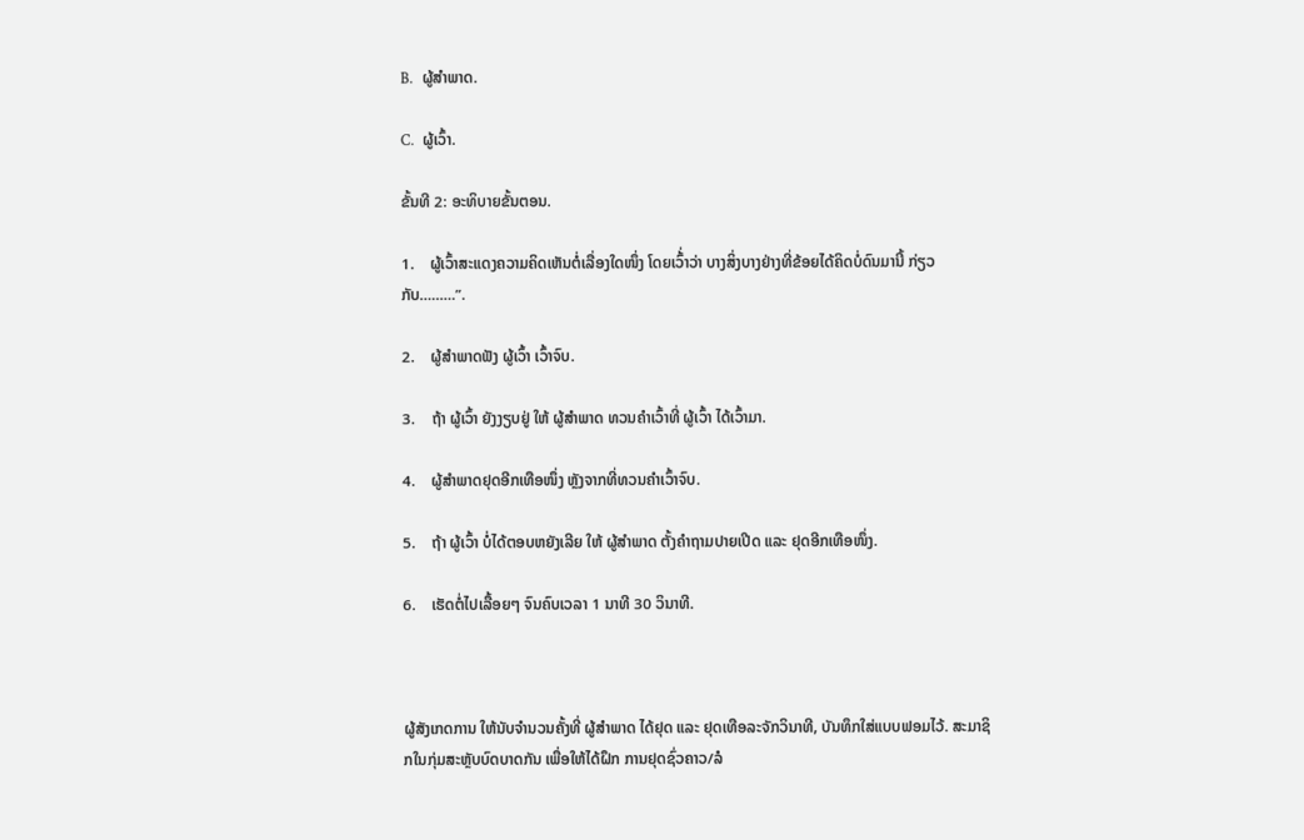B.   ຜູ້ສຳພາດ.

C.   ຜູ້ເວົ້າ.

ຂັ້ນທີ 2: ອະທິບາຍຂັ້ນຕອນ.

1.    ຜູ້ເວົ້າສະແດງຄວາມຄິດເຫັນຕໍ່ເລື່ອງໃດໜຶ່ງ ໂດຍເວົ້່າວ່າ ບາງສິ່ງບາງຢ່າງທີ່ຂ້ອຍໄດ້ຄິດບໍ່ດົນມານີ້ ກ່ຽວກັບ………”.

2.    ຜູ້ສຳພາດຟັງ ຜູ້ເວົ້າ ເວົ້າຈົບ.

3.    ຖ້າ ຜູ້ເວົ້າ ຍັງງຽບຢູ່ ໃຫ້ ຜູ້ສຳພາດ ທວນຄຳເວົ້າທີ່ ຜູ້ເວົ້າ ໄດ້ເວົ້າມາ.

4.    ຜູ້ສຳພາດຢຸດອີກເທືອໜຶ່ງ ຫຼັງຈາກທີ່ທວນຄຳເວົ້າຈົບ.

5.    ຖ້າ ຜູ້ເວົ້າ ບໍ່ໄດ້ຕອບຫຍັງເລີຍ ໃຫ້ ຜູ້ສຳພາດ ຕັ້ງຄຳຖາມປາຍເປີດ ແລະ ຢຸດອີກເທືອໜຶ່ງ.

6.    ເຮັດຕໍ່ໄປເລື້ອຍໆ ຈົນຄົບເວລາ 1 ນາທີ 30 ວິນາທີ.



ຜູ້ສັງເກດການ ໃຫ້ນັບຈຳນວນຄັ້ງທີ່ ຜູ້ສຳພາດ ໄດ້ຢຸດ ແລະ ຢຸດເທືອລະຈັກວິນາທີ, ບັນທຶກໃສ່ແບບຟອມໄວ້. ສະມາຊິກໃນກຸ່ມສະຫຼັບບົດບາດກັນ ເພື່ອໃຫ້ໄດ້ຝຶກ ການຢຸດຊົ່ວຄາວ/ລໍ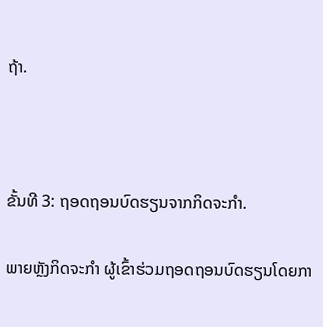ຖ້າ.



ຂັ້ນທີ 3: ຖອດຖອນບົດຮຽນຈາກກິດຈະກຳ.

ພາຍຫຼັງກິດຈະກຳ ຜູ້ເຂົ້າຮ່ວມຖອດຖອນບົດຮຽນໂດຍກາ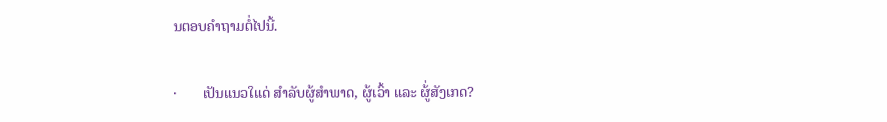ນຕອບຄຳຖາມຕໍ່ໄປນີ້.

·       ເປັນແນວໃແດ່ ສຳລັບຜູ້ສຳພາດ, ຜູ້ເວົ້າ ແລະ ຜູ້່ສັງເກດ?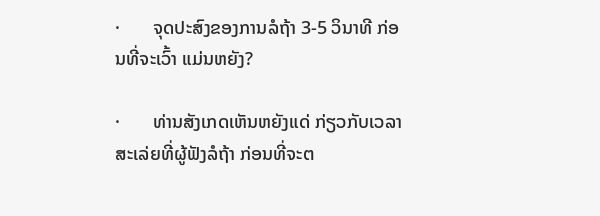·       ຈຸດປະສົງຂອງການລໍຖ້າ 3-5 ວິນາທີ ກ່ອນທີ່ຈະເວົ້າ ແມ່ນຫຍັງ?

·       ທ່ານສັງເກດເຫັນຫຍັງແດ່ ກ່ຽວກັບເວລາສະເລ່ຍທີ່ຜູ້ຟັງລໍຖ້າ ກ່ອນທີ່ຈະຕ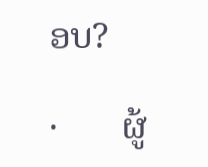ອບ?

·       ຜູ້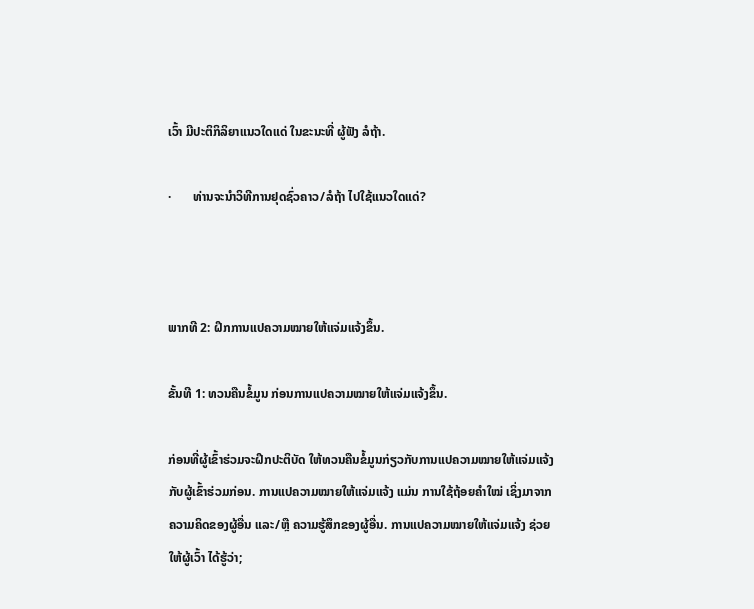ເວົ້າ ມີປະຕິກິລິຍາແນວໃດແດ່ ໃນຂະນະທີ່ ຜູ້ຟັງ ລໍຖ້າ.

·       ທ່ານຈະນຳວິທີການຢຸດຊົ່ວຄາວ/ລໍຖ້າ ໄປໃຊ້ແນວໃດແດ່?



ພາກທີ 2: ຝຶກການແປຄວາມໝາຍໃຫ້ແຈ່ມແຈ້ງຂຶ້ນ.

ຂັ້ນທີ 1: ທວນຄືນຂໍ້ມູນ ກ່ອນການແປຄວາມໝາຍໃຫ້ແຈ່ມແຈ້ງຂຶ້ນ.

ກ່ອນທີ່ຜູ້ເຂົ້າຮ່ວມຈະຝຶກປະຕິບັດ ໃຫ້ທວນຄືນຂໍ້ມູນກ່ຽວກັບການແປຄວາມໝາຍໃຫ້ແຈ່ມແຈ້ງກັບຜູ້ເຂົ້າຮ່ວມກ່ອນ. ການແປຄວາມໝາຍໃຫ້ແຈ່ມແຈ້ງ ແມ່ນ ການໃຊ້ຖ້ອຍຄຳໃໝ່ ເຊິ່ງມາຈາກຄວາມຄິດຂອງຜູ້ອື່ນ ແລະ/ຫຼື ຄວາມຮູ້ສຶກຂອງຜູ້ອື່ນ. ການແປຄວາມໝາຍໃຫ້ແຈ່ມແຈ້ງ ຊ່ວຍໃຫ້ຜູ້ເວົ້າ ໄດ້ຮູ້ວ່າ;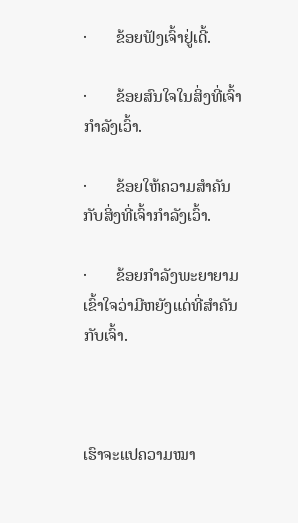·       ຂ້ອຍຟັງເຈົ້າຢູ່ເດີ້.

·       ຂ້ອຍສົນໃຈໃນສິ່ງທີ່ເຈົ້າກຳລັງເວົ້າ.

·       ຂ້ອຍໃຫ້ຄວາມສຳຄັນກັບສິ່ງທີ່ເຈົ້າກຳລັງເວົ້າ.

·       ຂ້ອຍກຳລັງພະຍາຍາມເຂົ້າໃຈວ່າມີຫຍັງແດ່ທີ່ສຳຄັນກັບເຈົ້າ.



ເຮົາຈະແປຄວາມໝາ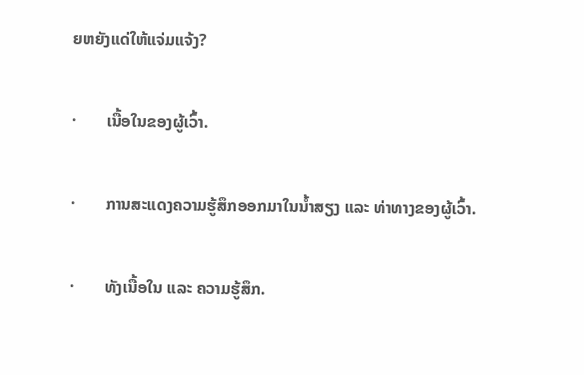ຍຫຍັງແດ່ໃຫ້ແຈ່ມແຈ້ງ?

·       ເນື້ອໃນຂອງຜູ້ເວົ້າ.

·       ການສະແດງຄວາມຮູ້ສຶກອອກມາໃນນ້ຳສຽງ ແລະ ທ່າທາງຂອງຜູ້ເວົ້າ.

·       ທັງເນື້ອໃນ ແລະ ຄວາມຮູ້ສຶກ.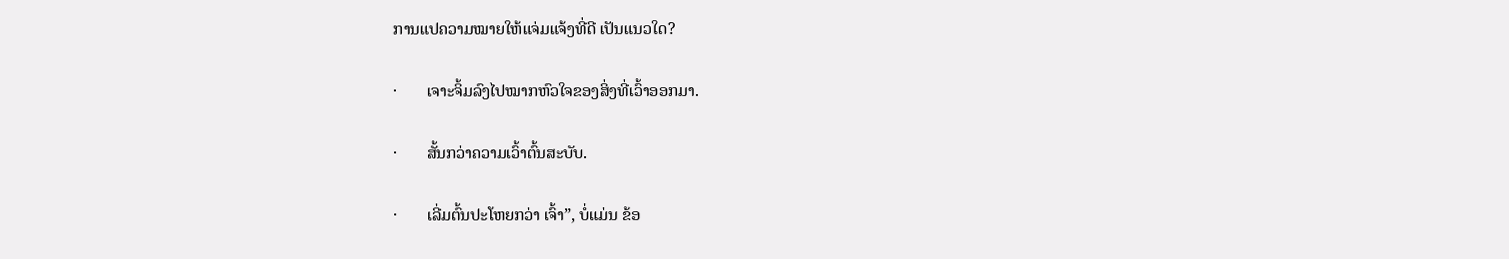ການແປຄວາມໝາຍໃຫ້ແຈ່ມແຈ້ງທີ່ດີ ເປັນແນວໃດ?

·       ເຈາະຈິ້ມລົງໄປໝາກຫົວໃຈຂອງສິ່ງທີ່ເວົ້າອອກມາ.

·       ສັ້ນກວ່າຄວາມເວົ້າຕົ້ນສະບັບ.

·       ເລີ່ມຕົ້ນປະໂຫຍກວ່າ ເຈົ້າ”, ບໍ່ແມ່ນ ຂ້ອ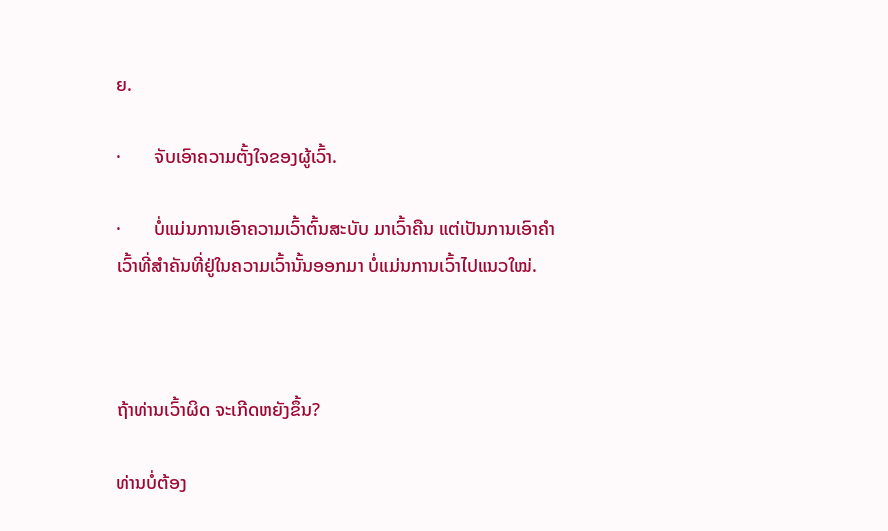ຍ.

·       ຈັບເອົາຄວາມຕັ້ງໃຈຂອງຜູ້ເວົ້າ.

·       ບໍ່ແມ່ນການເອົາຄວາມເວົ້າຕົ້ນສະບັບ ມາເວົ້າຄືນ ແຕ່ເປັນການເອົາຄຳເວົ້າທີ່ສຳຄັນທີ່ຢູ່ໃນຄວາມເວົ້ານັ້ນອອກມາ ບໍ່ແມ່ນການເວົ້າໄປແນວໃໝ່.



ຖ້າທ່ານເວົ້າຜິດ ຈະເກີດຫຍັງຂຶ້ນ?

ທ່ານບໍ່ຕ້ອງ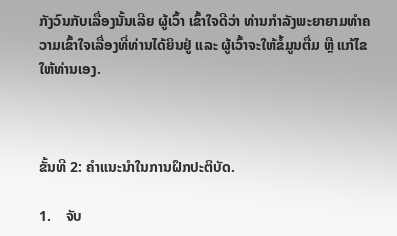ກັງວົນກັບເລື່ອງນັ້ນເລີຍ ຜູ້ເວົ້າ ເຂົ້າໃຈດີວ່າ ທ່ານກຳລັງພະຍາຍາມທຳຄວາມເຂົ້າໃຈເລື່ອງທີ່ທ່ານໄດ້ຍິນຢູ່ ແລະ ຜູ້ເວົ້າຈະໃຫ້ຂໍ້ມູນຕື່ມ ຫຼື ແກ້ໄຂໃຫ້ທ່ານເອງ.



ຂັ້ນທີ 2: ຄຳແນະນຳໃນການຝຶກປະຕິບັດ.

1.    ຈັບ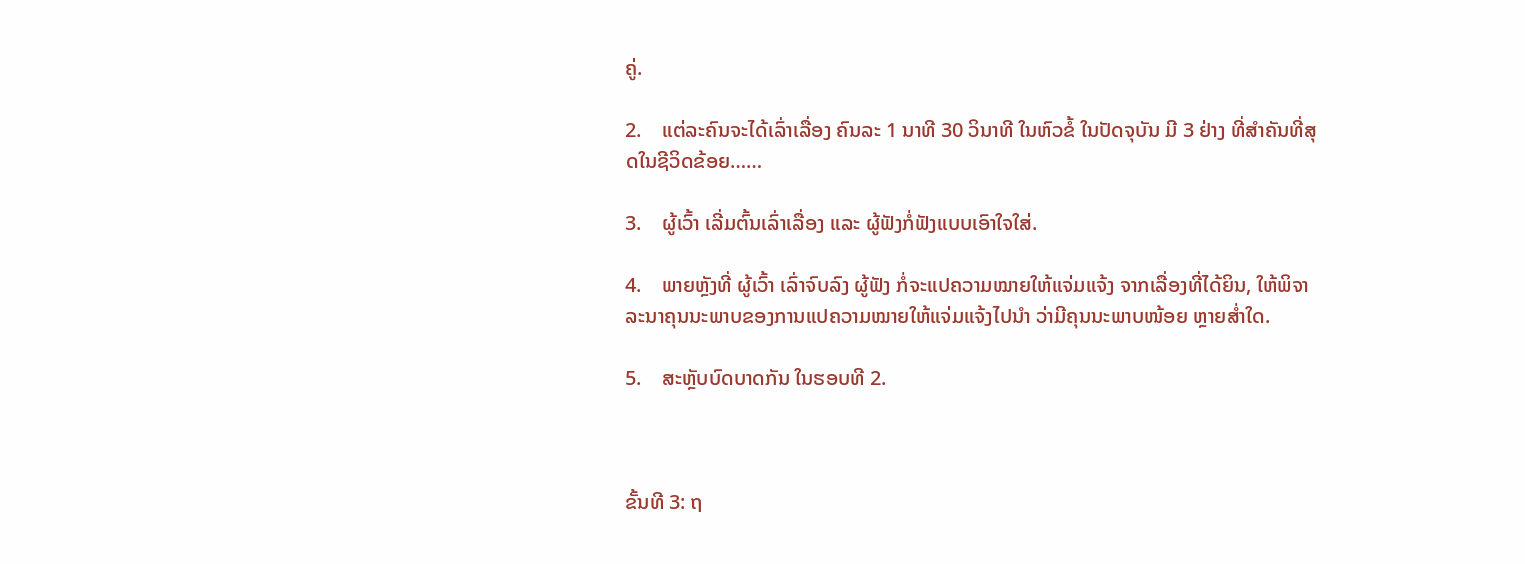ຄູ່.

2.    ແຕ່ລະຄົນຈະໄດ້ເລົ່າເລື່ອງ ຄົນລະ 1 ນາທີ 30 ວິນາທີ ໃນຫົວຂໍ້ ໃນປັດຈຸບັນ ມີ 3 ຢ່າງ ທີ່ສຳຄັນທີ່ສຸດໃນຊີວິດຂ້ອຍ……

3.    ຜູ້ເວົ້າ ເລີ່ມຕົ້ນເລົ່າເລື່ອງ ແລະ ຜູ້ຟັງກໍ່ຟັງແບບເອົາໃຈໃສ່.

4.    ພາຍຫຼັງທີ່ ຜູ້ເວົ້າ ເລົ່າຈົບລົງ ຜູ້ຟັງ ກໍ່ຈະແປຄວາມໝາຍໃຫ້ແຈ່ມແຈ້ງ ຈາກເລື່ອງທີ່ໄດ້ຍິນ, ໃຫ້ພິຈາລະນາຄຸນນະພາບຂອງການແປຄວາມໝາຍໃຫ້ແຈ່ມແຈ້ງໄປນຳ ວ່າມີຄຸນນະພາບໜ້ອຍ ຫຼາຍສ່ຳໃດ.

5.    ສະຫຼັບບົດບາດກັນ ໃນຮອບທີ 2.



ຂັ້ນທີ 3: ຖ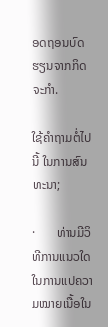ອດຖອນບົດຮຽນຈາກກິດຈະກຳ.

ໃຊ້ຄຳຖາມຕໍ່ໄປນີ້ ໃນການສົນທະນາ;

·       ທ່ານມີວິທີການແນວໃດ ໃນການແປຄວາມໝາຍເນື້ອໃນ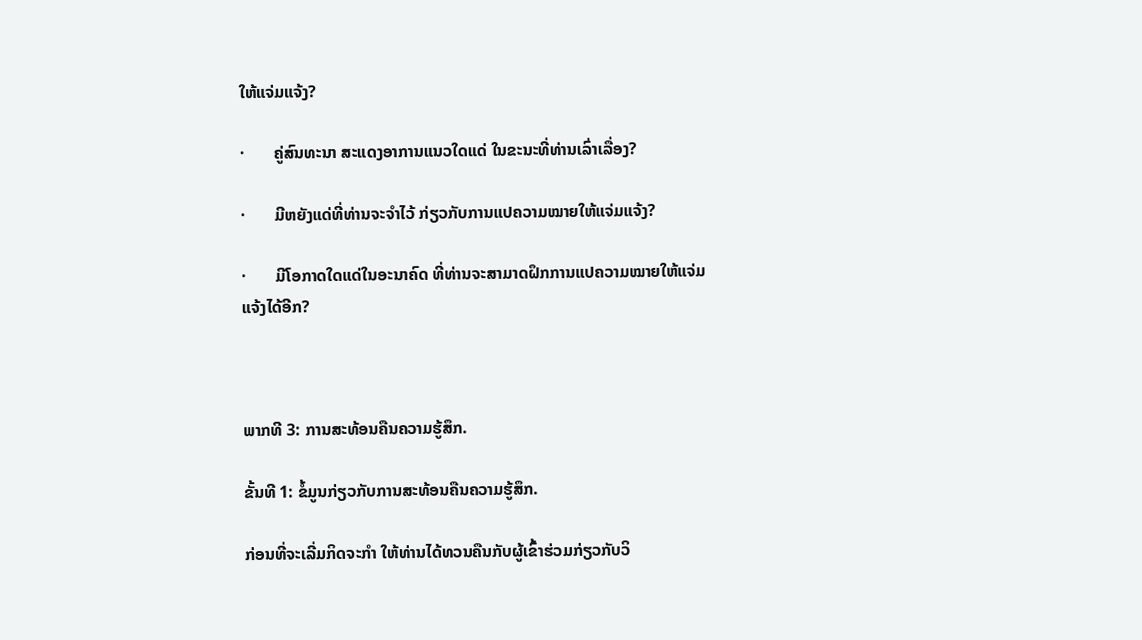ໃຫ້ແຈ່ມແຈ້ງ?

·       ຄູ່ສົນທະນາ ສະແດງອາການແນວໃດແດ່ ໃນຂະນະທີ່ທ່ານເລົ່າເລື່ອງ?

·       ມີຫຍັງແດ່ທີ່ທ່ານຈະຈຳໄວ້ ກ່ຽວກັບການແປຄວາມໝາຍໃຫ້ແຈ່ມແຈ້ງ?

·       ມີໂອກາດໃດແດ່ໃນອະນາຄົດ ທີ່ທ່ານຈະສາມາດຝຶກການແປຄວາມໝາຍໃຫ້ແຈ່ມແຈ້ງໄດ້ອີກ?



ພາກທີ 3: ການສະທ້ອນຄືນຄວາມຮູ້ສຶກ.

ຂັ້ນທີ 1: ຂໍ້ມູນກ່ຽວກັບການສະທ້ອນຄືນຄວາມຮູ້ສຶກ.

ກ່ອນທີ່ຈະເລີ່ມກິດຈະກຳ ໃຫ້ທ່ານໄດ້ທວນຄືນກັບຜູ້ເຂົ້າຮ່ວມກ່ຽວກັບວິ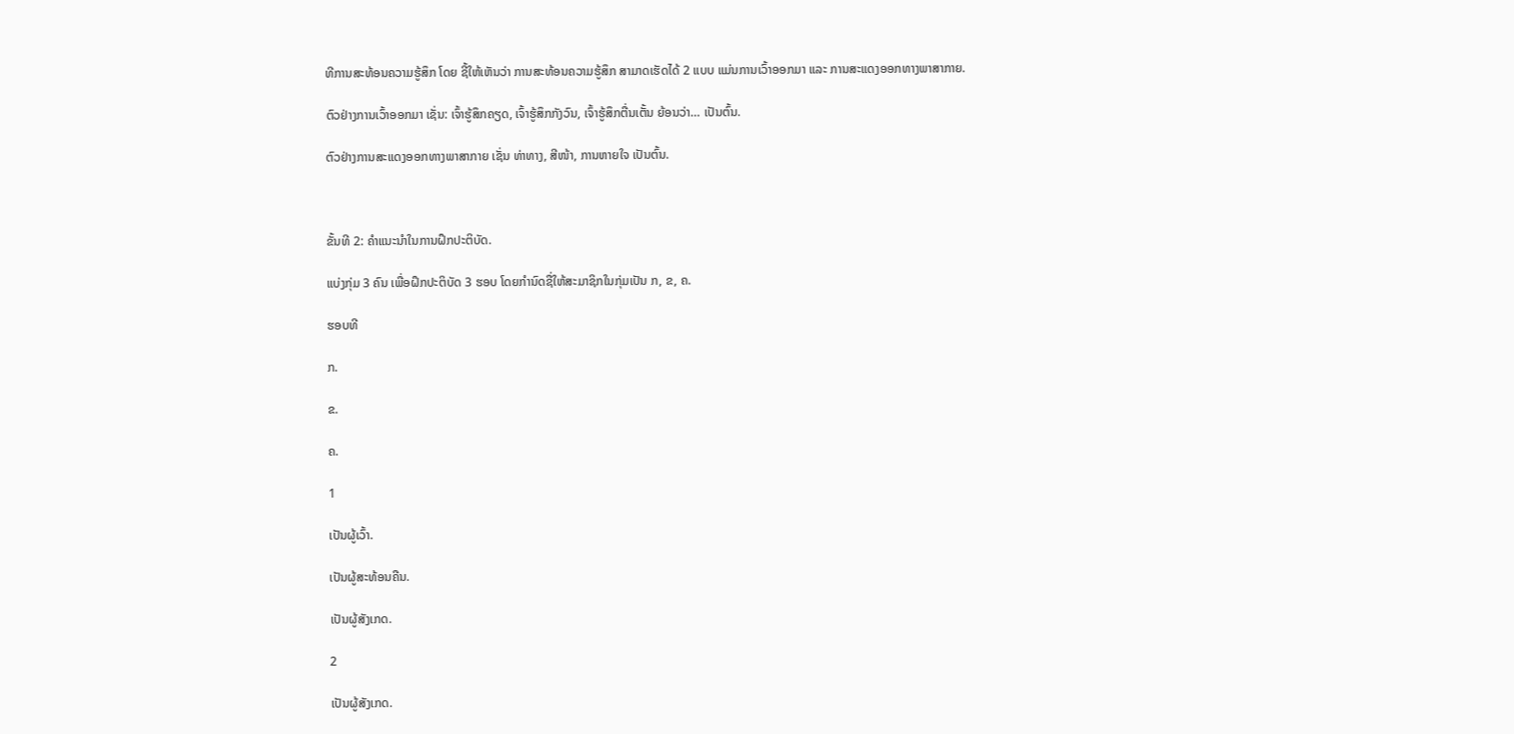ທີການສະທ້ອນຄວາມຮູ້ສຶກ ໂດຍ ຊີ້ໃຫ້ເຫັນວ່າ ການສະທ້ອນຄວາມຮູ້ສຶກ ສາມາດເຮັດໄດ້ 2 ແບບ ແມ່ນການເວົ້າອອກມາ ແລະ ການສະແດງອອກທາງພາສາກາຍ.

ຕົວຢ່າງການເວົ້າອອກມາ ເຊັ່ນ: ເຈົ້າຮູ້ສຶກຄຽດ, ເຈົ້າຮູ້ສຶກກັງວົນ, ເຈົ້າຮູ້ສຶກຕື່ນເຕັ້ນ ຍ້ອນວ່າ… ເປັນຕົ້ນ.

ຕົວຢ່າງການສະແດງອອກທາງພາສາກາຍ ເຊັ່ນ ທ່າທາງ, ສີໜ້າ, ການຫາຍໃຈ ເປັນຕົ້ນ.



ຂັ້ນທີ 2: ຄຳແນະນຳໃນການຝຶກປະຕິບັດ.

ແບ່ງກຸ່ມ 3 ຄົນ ເພື່ອຝຶກປະຕິບັດ 3 ຮອບ ໂດຍກຳນົດຊື່ໃຫ້ສະມາຊິກໃນກຸ່ມເປັນ ກ, ຂ, ຄ.

ຮອບທີ

ກ.

ຂ.

ຄ.

1

ເປັນຜູ້ເວົ້າ.

ເປັນຜູ້ສະທ້ອນຄືນ.

ເປັນຜູ້ສັງເກດ.

2

ເປັນຜູ້ສັງເກດ.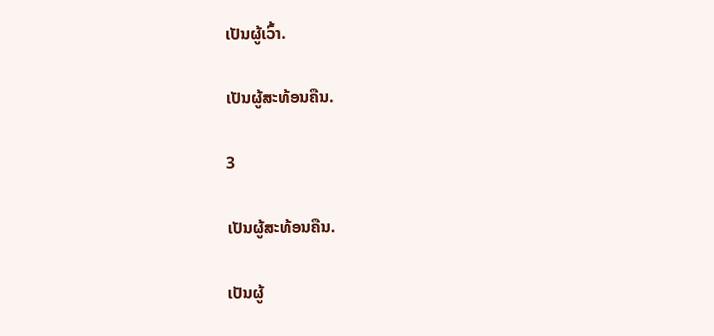ເປັນຜູ້ເວົ້າ.

ເປັນຜູ້ສະທ້ອນຄືນ.

3

ເປັນຜູ້ສະທ້ອນຄືນ.

ເປັນຜູ້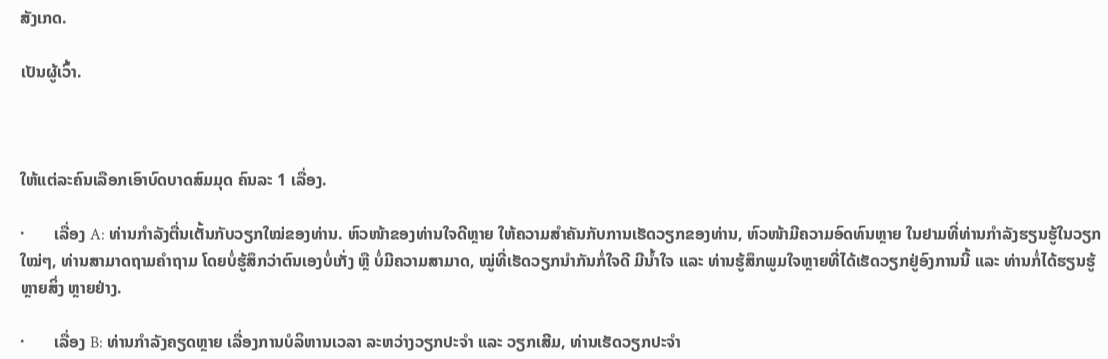ສັງເກດ.

ເປັນຜູ້ເວົ້າ.



ໃຫ້ແຕ່ລະຄົນເລືອກເອົາບົດບາດສົມມຸດ ຄົນລະ 1 ເລື່ອງ.

·       ເລື່ອງ A: ທ່ານກຳລັງຕື່ນເຕັ້ນກັບວຽກໃໝ່ຂອງທ່ານ. ຫົວໜ້າຂອງທ່ານໃຈດີຫຼາຍ ໃຫ້ຄວາມສຳຄັນກັບການເຮັດວຽກຂອງທ່ານ, ຫົວໜ້າມີຄວາມອົດທົນຫຼາຍ ໃນຢາມທີ່ທ່ານກຳລັງຮຽນຮູ້ໃນວຽກໃໝ່ໆ, ທ່ານສາມາດຖາມຄຳຖາມ ໂດຍບໍ່ຮູ້ສຶກວ່າຕົນເອງບໍ່ເກັ່ງ ຫຼື ບໍ່ມີຄວາມສາມາດ, ໝູ່ທີ່ເຮັດວຽກນຳກັນກໍ່ໃຈດີ ມີນ້ຳໃຈ ແລະ ທ່ານຮູ້ສຶກພູມໃຈຫຼາຍທີ່ໄດ້ເຮັດວຽກຢູ່ອົງການນີ້ ແລະ ທ່ານກໍ່ໄດ້ຮຽນຮູ້ຫຼາຍສິ່ງ ຫຼາຍຢ່າງ.

·       ເລື່ອງ B: ທ່ານກຳລັງຄຽດຫຼາຍ ເລື່ອງການບໍລິຫານເວລາ ລະຫວ່າງວຽກປະຈຳ ແລະ ວຽກເສີມ, ທ່ານເຮັດວຽກປະຈຳ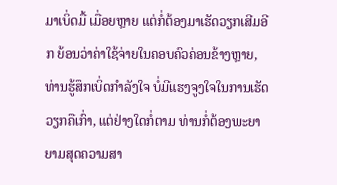ມາເບິ່ດມື້ ເມື່ອຍຫຼາຍ ແຕ່ກໍ່ຕ້ອງມາເຮັດວຽກເສີມອີກ ຍ້ອນວ່າຄ່າໃຊ້ຈ່າຍໃນຄອບຄົວຄ່ອນຂ້າງຫຼາຍ, ທ່ານຮູ້ສຶກເບິ່ດກຳລັງໃຈ ບໍ່ມີແຮງຈູງໃຈໃນການເຮັດວຽກຄືເກົ່າ, ແຕ່ຢ່າງໃດກໍ່ຕາມ ທ່ານກໍ່ຕ້ອງພະຍາຍາມສຸດຄວາມສາ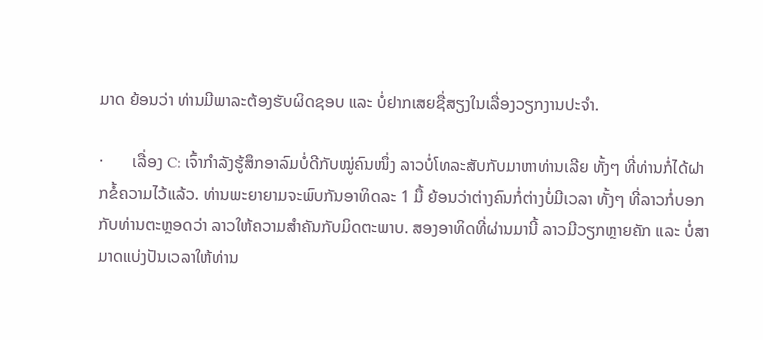ມາດ ຍ້ອນວ່າ ທ່ານມີພາລະຕ້ອງຮັບຜິດຊອບ ແລະ ບໍ່ຢາກເສຍຊື່ສຽງໃນເລື່ອງວຽກງານປະຈຳ.

·       ເລື່ອງ C: ເຈົ້າກຳລັງຮູ້ສຶກອາລົມບໍ່ດີກັບໝູ່ຄົນໜຶ່ງ ລາວບໍ່ໂທລະສັບກັບມາຫາທ່ານເລີຍ ທັ້ງໆ ທີ່ທ່ານກໍ່ໄດ້ຝາກຂໍ້ຄວາມໄວ້ແລ້ວ. ທ່ານພະຍາຍາມຈະພົບກັນອາທິດລະ 1 ມື້ ຍ້ອນວ່າຕ່າງຄົນກໍ່ຕ່າງບໍ່ມີເວລາ ທັ້ງໆ ທີ່ລາວກໍ່ບອກກັບທ່ານຕະຫຼອດວ່າ ລາວໃຫ້ຄວາມສຳຄັນກັບມິດຕະພາບ. ສອງອາທິດທີ່ຜ່ານມານີ້ ລາວມີວຽກຫຼາຍຄັກ ແລະ ບໍ່ສາມາດແບ່ງປັນເວລາໃຫ້ທ່ານ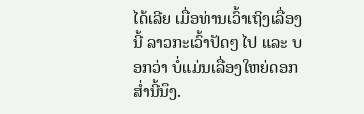ໄດ້ເລີຍ ເມື່ອທ່ານເວົ້າເຖິງເລື່ອງນີ້ ລາວກະເວົ້າປັດໆ ໄປ ແລະ ບອກວ່າ ບໍ່ແມ່ນເລື່ອງໃຫຍ່ດອກ ສ່ຳນີ້ນຶງ.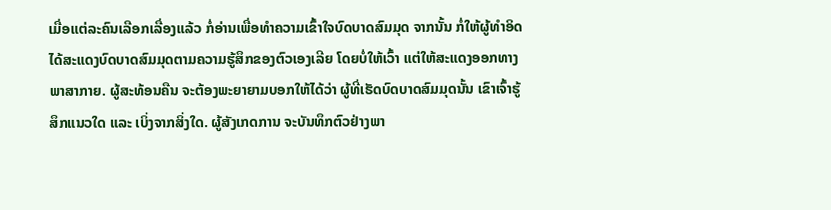ເມື່ອແຕ່ລະຄົນເລືອກເລື່ອງແລ້ວ ກໍ່ອ່ານເພື່ອທຳຄວາມເຂົ້າໃຈບົດບາດສົມມຸດ ຈາກນັ້ນ ກໍ່ໃຫ້ຜູ້ທຳອິດໄດ້ສະແດງບົດບາດສົມມຸດຕາມຄວາມຮູ້ສຶກຂອງຕົວເອງເລີຍ ໂດຍບໍ່ໃຫ້ເວົ້າ ແຕ່ໃຫ້ສະແດງອອກທາງພາສາກາຍ. ຜູ້ສະທ້ອນຄືນ ຈະຕ້ອງພະຍາຍາມບອກໃຫ້ໄດ້ວ່າ ຜູ້ທີ່ເຮັດບົດບາດສົມມຸດນັ້ນ ເຂົາເຈົ້າຮູ້ສຶກແນວໃດ ແລະ ເບິ່ງຈາກສິ່ງໃດ. ຜູ້ສັງເກດການ ຈະບັນທຶກຕົວຢ່າງພາ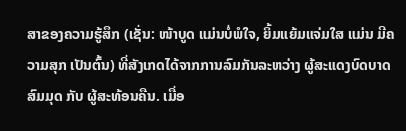ສາຂອງຄວາມຮູ້ສຶກ (ເຊັ່ນ: ໜ້າບູດ ແມ່ນບໍ່ພໍໃຈ, ຍິ້ມແຍ້ມແຈ່ມໃສ ແມ່ນ ມີຄວາມສຸກ ເປັນຕົ້ນ) ທີ່ສັງເກດໄດ້ຈາກການລົມກັນລະຫວ່າງ ຜູ້ສະແດງບົດບາດສົມມຸດ ກັບ ຜູ້ສະທ້ອນຄືນ. ເມື່ອ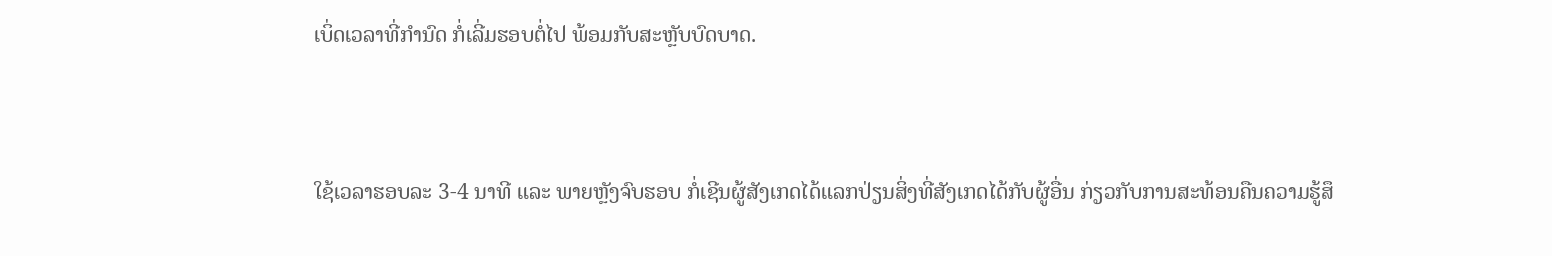ເບິ່ດເວລາທີ່ກຳນົດ ກໍ່ເລີ່ມຮອບຕໍ່ໄປ ພ້ອມກັບສະຫຼັບບົດບາດ.



ໃຊ້ເວລາຮອບລະ 3-4 ນາທີ ແລະ ພາຍຫຼັງຈົບຮອບ ກໍ່ເຊີນຜູ້ສັງເກດໄດ້ແລກປ່ຽນສິ່ງທີ່ສັງເກດໄດ້ກັບຜູ້ອື່ນ ກ່ຽວກັບການສະທ້ອນຄືນຄວາມຮູ້ສຶ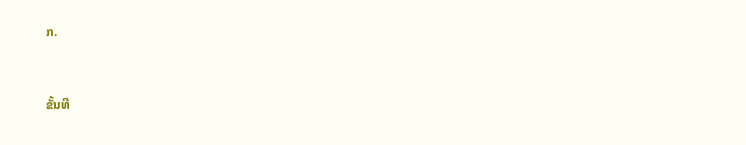ກ.



ຂັ້ນທີ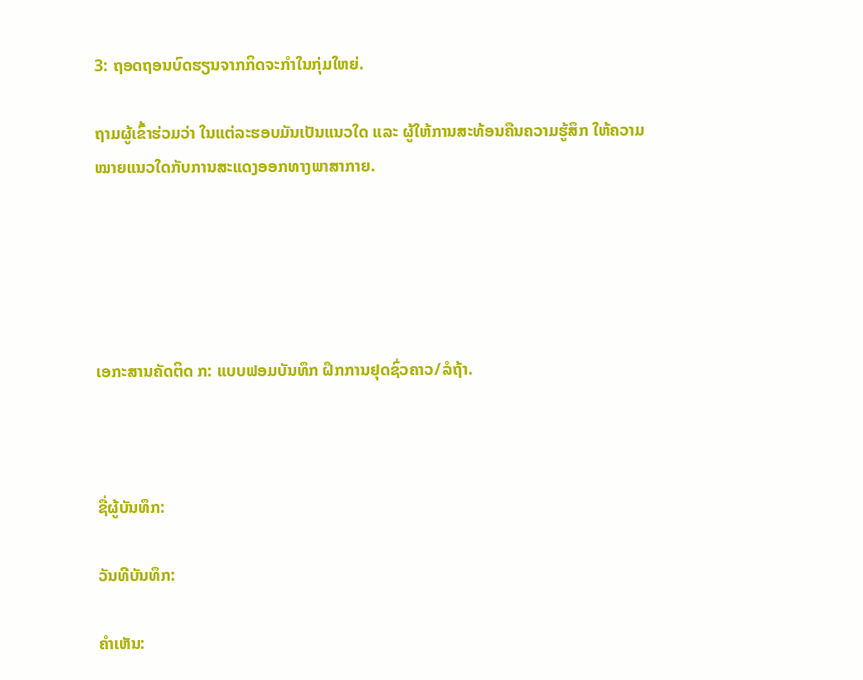3: ຖອດຖອນບົດຮຽນຈາກກິດຈະກຳໃນກຸ່ມໃຫຍ່.

ຖາມຜູ້ເຂົ້າຮ່ວມວ່າ ໃນແຕ່ລະຮອບມັນເປັນແນວໃດ ແລະ ຜູ້ໃຫ້ການສະທ້ອນຄືນຄວາມຮູ້ສຶກ ໃຫ້ຄວາມໝາຍແນວໃດກັບການສະແດງອອກທາງພາສາກາຍ.





ເອກະສານຄັດຕິດ ກ: ແບບຟອມບັນທຶກ ຝຶກການຢຸດຊົ່ວຄາວ/ລໍຖ້າ.



ຊື່ຜູ້ບັນທຶກ:

ວັນທີບັນທຶກ:

ຄຳເຫັນ: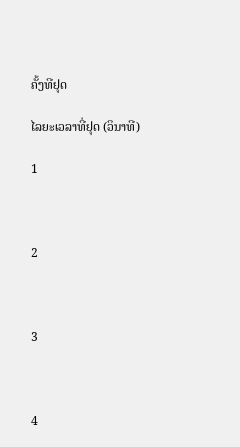ຄັ້ງທີຢຸດ

ໄລຍະເວລາທີ່ຢຸດ (ວິນາທີ)

1



2



3



4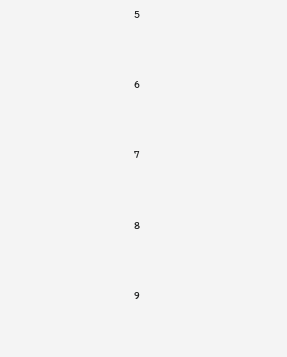5



6



7



8



9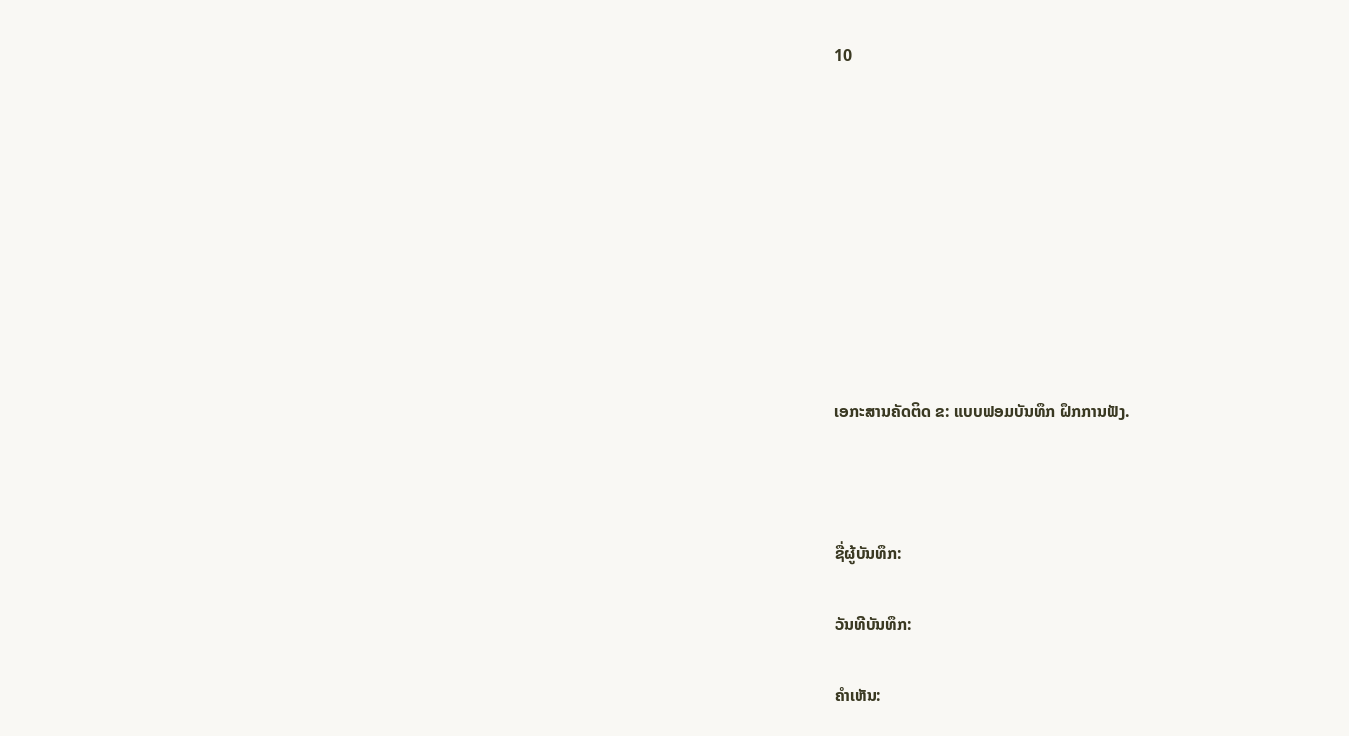10









ເອກະສານຄັດຕິດ ຂ: ແບບຟອມບັນທຶກ ຝຶກການຟັງ.



ຊື່ຜູ້ບັນທຶກ:

ວັນທີບັນທຶກ:

ຄຳເຫັນ: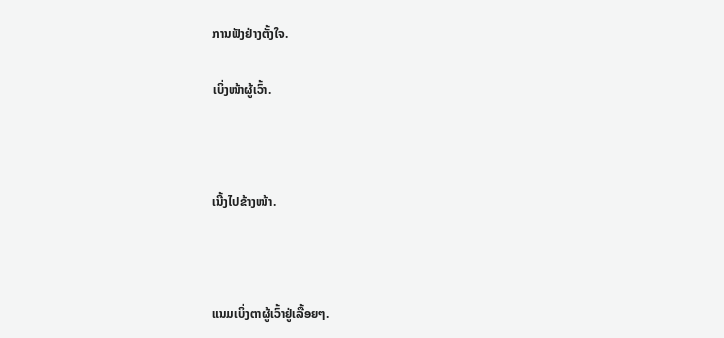ການຟັງຢ່າງຕັ້ງໃຈ.

ເບິ່ງໜ້າຜູ້ເວົ້າ.



ເນີ້ງໄປຂ້າງໜ້າ.



ແນມເບິ່ງຕາຜູ້ເວົ້າຢູ່ເລື້ອຍໆ.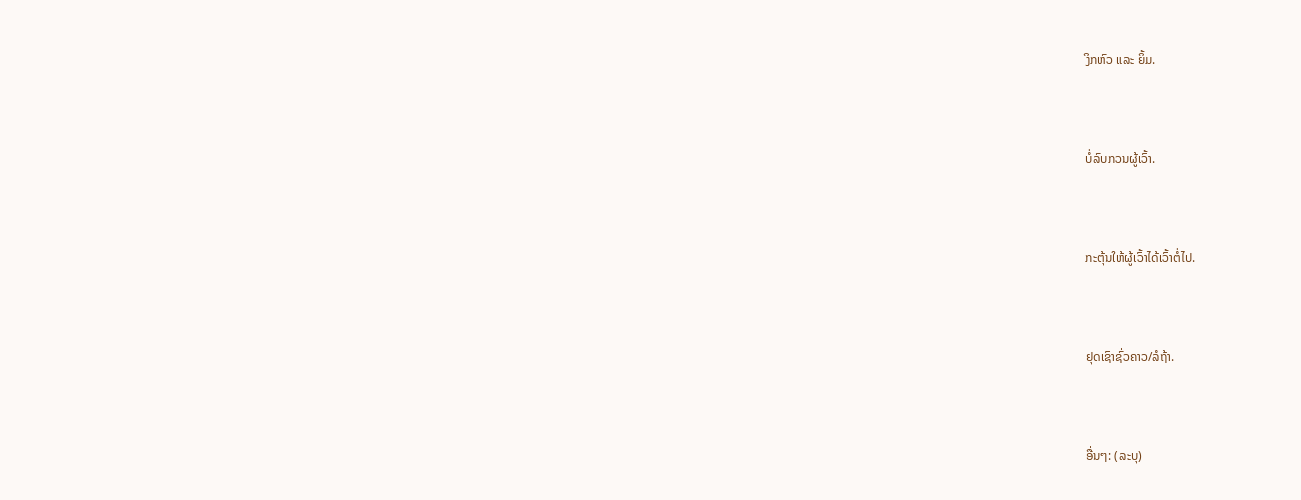ງິກຫົວ ແລະ ຍິ້ມ.



ບໍ່ລົບກວນຜູ້ເວົ້າ.



ກະຕຸ້ນໃຫ້ຜູ້ເວົ້າໄດ້ເວົ້າຕໍ່ໄປ.



ຢຸດເຊົາຊົ່ວຄາວ/ລໍຖ້າ.



ອື່ນໆ: (ລະບຸ)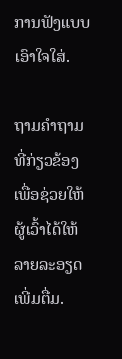ການຟັງແບບເອົາໃຈໃສ່.

ຖາມຄຳຖາມທີ່ກ່ຽວຂ້ອງ ເພື່ອຊ່ວຍໃຫ້ຜູ້ເວົ້າໄດ້ໃຫ້ລາຍລະອຽດເພີ່ມຕື່ມ.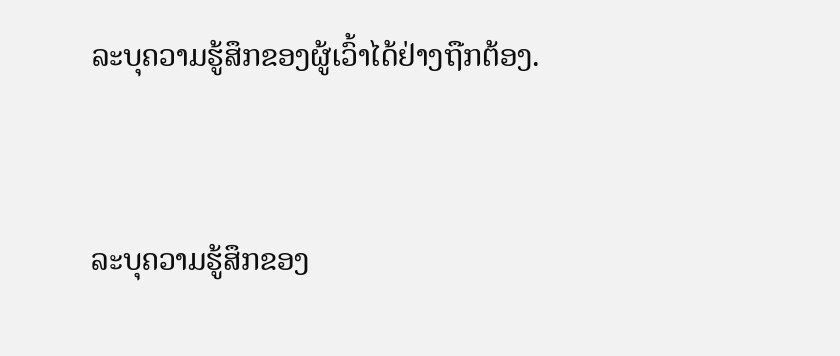ລະບຸຄວາມຮູ້ສຶກຂອງຜູ້ເວົ້າໄດ້ຢ່າງຖືກຕ້ອງ.



ລະບຸຄວາມຮູ້ສຶກຂອງ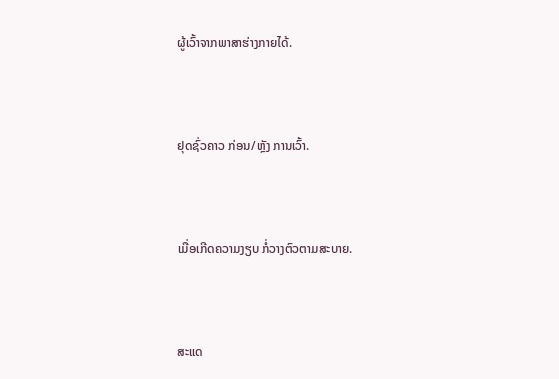ຜູ້ເວົ້າຈາກພາສາຮ່າງກາຍໄດ້.



ຢຸດຊົ່ວຄາວ ກ່ອນ/ຫຼັງ ການເວົ້າ.



ເມື່ອເກີດຄວາມງຽບ ກໍ່ວາງຕົວຕາມສະບາຍ.



ສະແດ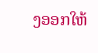ງອອກໃຫ້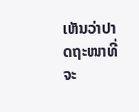ເຫັນວ່າປາດຖະໜາທີ່ຈະ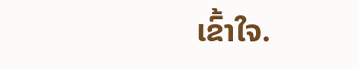ເຂົ້າໃຈ.